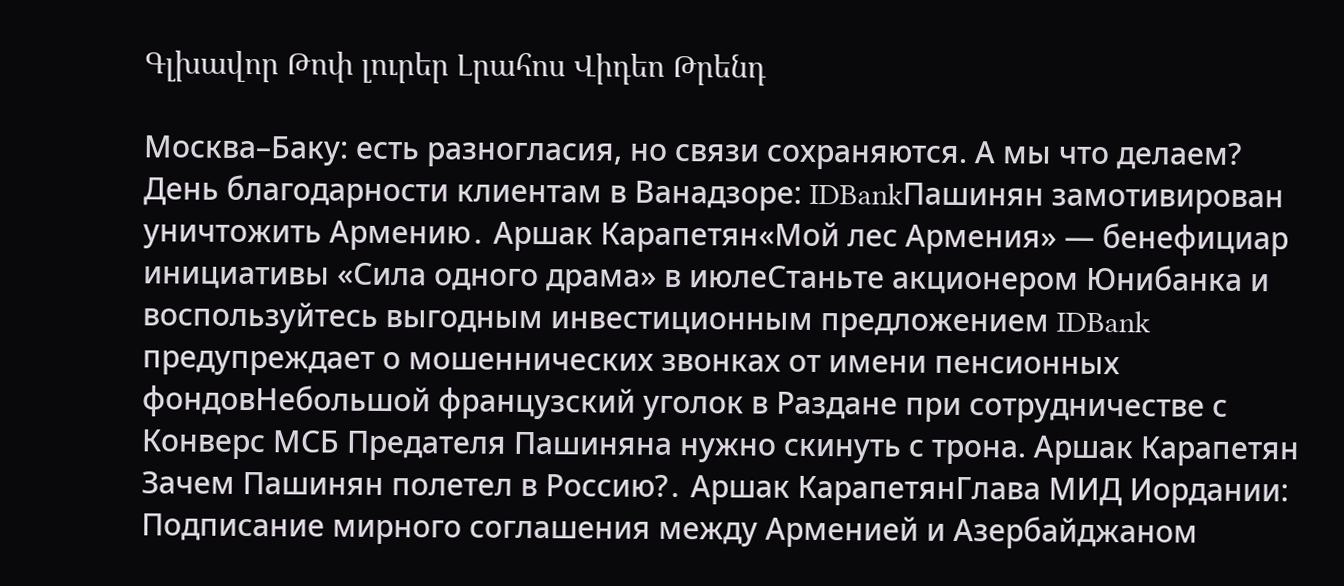Գլխավոր Թոփ լուրեր Լրահոս Վիդեո Թրենդ

Москва–Баку: есть разногласия, но связи сохраняются. А мы что делаем? День благодарности клиентам в Ванадзоре: IDBankПашинян замотивирован уничтожить Армению․ Аршак Карапетян«Мой лес Армения» — бенефициар инициативы «Сила одного драма» в июлеСтаньте акционером Юнибанка и воспользуйтесь выгодным инвестиционным предложением IDBank предупреждает о мошеннических звонках от имени пенсионных фондовНебольшой французский уголок в Раздане при сотрудничестве с Конверс МСБ Предателя Пашиняна нужно скинуть с трона. Аршак Карапетян Зачем Пашинян полетел в Россию?․ Аршак КарапетянГлава МИД Иордании: Подписание мирного соглашения между Арменией и Азербайджаном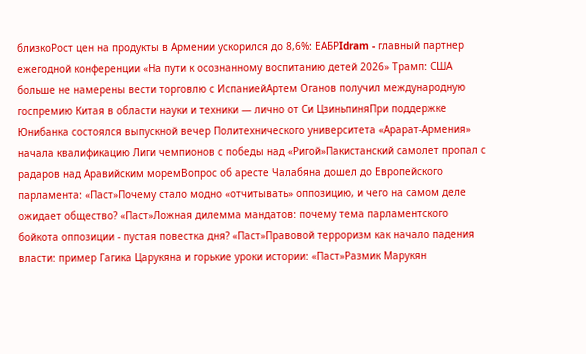близкоРост цен на продукты в Армении ускорился до 8,6%: ЕАБРIdram - главный партнер ежегодной конференции «На пути к осознанному воспитанию детей 2026» Трамп: США больше не намерены вести торговлю с ИспаниейАртем Оганов получил международную госпремию Китая в области науки и техники — лично от Си ЦзиньпиняПри поддержке Юнибанка состоялся выпускной вечер Политехнического университета «Арарат‑Армения» начала квалификацию Лиги чемпионов с победы над «Ригой»Пакистанский самолет пропал с радаров над Аравийским моремВопрос об аресте Чалабяна дошел до Европейского парламента: «Паст»Почему стало модно «отчитывать» оппозицию, и чего на самом деле ожидает общество? «Паст»Ложная дилемма мандатов: почему тема парламентского бойкота оппозиции - пустая повестка дня? «Паст»Правовой терроризм как начало падения власти: пример Гагика Царукяна и горькие уроки истории: «Паст»Размик Марукян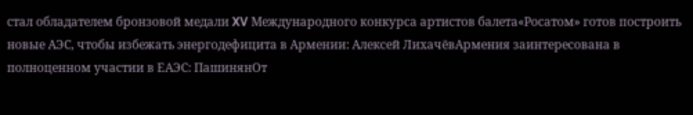стал обладателем бронзовой медали XV Международного конкурса артистов балета«Росатом» готов построить новые АЭС, чтобы избежать энергодефицита в Армении: Алексей ЛихачёвАрмения заинтересована в полноценном участии в ЕАЭС: ПашинянОт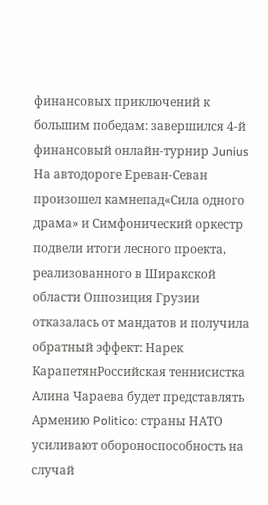финансовых приключений к большим победам: завершился 4-й финансовый онлайн-турнир Junius На автодороге Ереван-Севан произошел камнепад«Сила одного драма» и Симфонический оркестр подвели итоги лесного проекта, реализованного в Ширакской области Оппозиция Грузии отказалась от мандатов и получила обратный эффект: Нарек КарапетянРоссийская теннисистка Алина Чараева будет представлять Армению Politico: страны НАТО усиливают обороноспособность на случай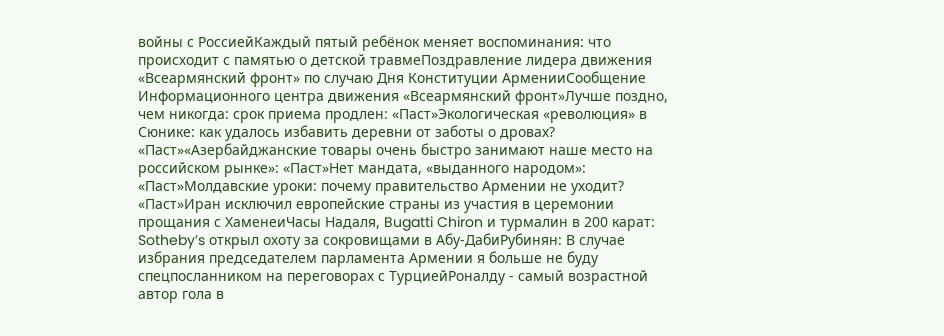войны с РоссиейКаждый пятый ребёнок меняет воспоминания: что происходит с памятью о детской травмеПоздравление лидера движения «Всеармянский фронт» по случаю Дня Конституции АрменииСообщение Информационного центра движения «Всеармянский фронт»Лучше поздно, чем никогда: срок приема продлен: «Паст»Экологическая «революция» в Сюнике: как удалось избавить деревни от заботы о дровах? «Паст»«Азербайджанские товары очень быстро занимают наше место на российском рынке»: «Паст»Нет мандата, «выданного народом»: «Паст»Молдавские уроки: почему правительство Армении не уходит? «Паст»Иран исключил европейские страны из участия в церемонии прощания с ХаменеиЧасы Надаля, Bugatti Chiron и турмалин в 200 карат: Sotheby’s открыл охоту за сокровищами в Абу-ДабиРубинян: В случае избрания председателем парламента Армении я больше не буду спецпосланником на переговорах с ТурциейРоналду - самый возрастной автор гола в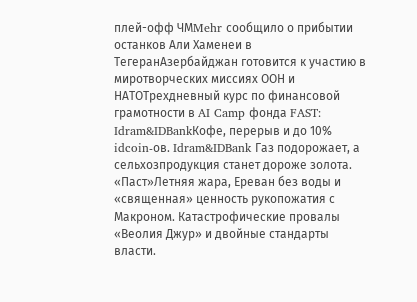плей-офф ЧМMehr сообщило о прибытии останков Али Хаменеи в ТегеранАзербайджан готовится к участию в миротворческих миссиях ООН и НАТОТрехдневный курс по финансовой грамотности в AI Camp фонда FAST: Idram&IDBankКофе, перерыв и до 10% idcoin-ов. Idram&IDBank Газ подорожает, а сельхозпродукция станет дороже золота. «Паст»Летняя жара, Ереван без воды и «священная» ценность рукопожатия с Макроном. Катастрофические провалы «Веолия Джур» и двойные стандарты власти.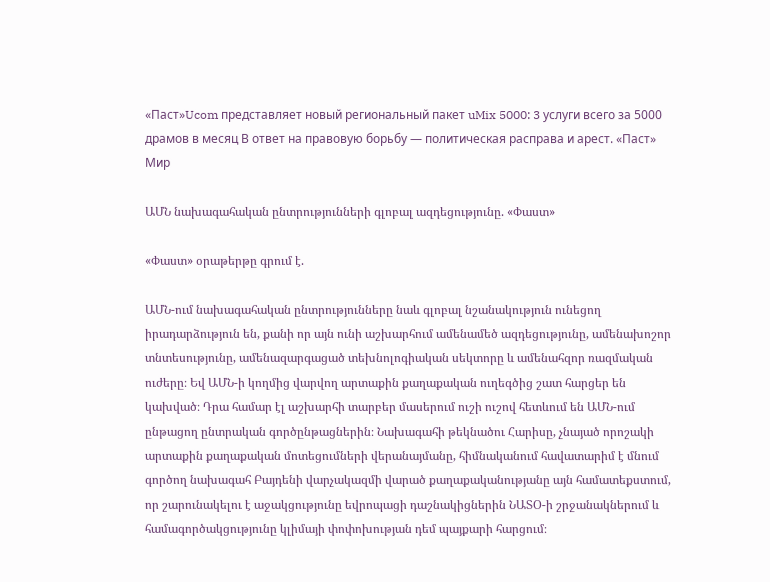«Паст»Ucom представляет новый региональный пакет uMix 5000: 3 услуги всего за 5000 драмов в месяц В ответ на правовую борьбу — политическая расправа и арест. «Паст»
Мир

ԱՄՆ նախագահական ընտրությունների գլոբալ ազդեցությունը. «Փաստ»

«Փաստ» օրաթերթը գրում է.

ԱՄՆ-ում նախագահական ընտրությունները նաև գլոբալ նշանակություն ունեցող իրադարձություն են, քանի որ այն ունի աշխարհում ամենամեծ ազդեցությունը, ամենախոշոր տնտեսությունը, ամենազարգացած տեխնոլոգիական սեկտորը և ամենահզոր ռազմական ուժերը։ Եվ ԱՄՆ-ի կողմից վարվող արտաքին քաղաքական ուղեգծից շատ հարցեր են կախված։ Դրա համար էլ աշխարհի տարբեր մասերում ուշի ուշով հետևում են ԱՄՆ-ում ընթացող ընտրական գործընթացներին։ Նախագահի թեկնածու Հարիսը, չնայած որոշակի արտաքին քաղաքական մոտեցումների վերանայմանը, հիմնականում հավատարիմ է մնում գործող նախագահ Բայդենի վարչակազմի վարած քաղաքականությանը այն համատեքստում, որ շարունակելու է աջակցությունը եվրոպացի դաշնակիցներին ՆԱՏՕ-ի շրջանակներում և համագործակցությունը կլիմայի փոփոխության դեմ պայքարի հարցում։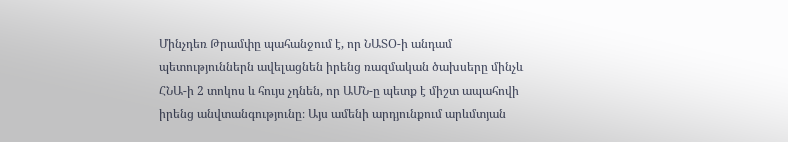Մինչդեռ Թրամփը պահանջում է, որ ՆԱՏՕ-ի անդամ պետություններն ավելացնեն իրենց ռազմական ծախսերը մինչև ՀՆԱ-ի 2 տոկոս և հույս չդնեն, որ ԱՄՆ-ը պետք է միշտ ապահովի իրենց անվտանգությունը։ Այս ամենի արդյունքում արևմտյան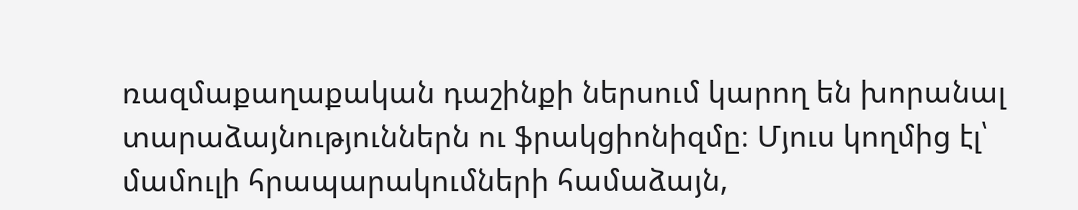ռազմաքաղաքական դաշինքի ներսում կարող են խորանալ տարաձայնություններն ու ֆրակցիոնիզմը։ Մյուս կողմից էլ՝ մամուլի հրապարակումների համաձայն,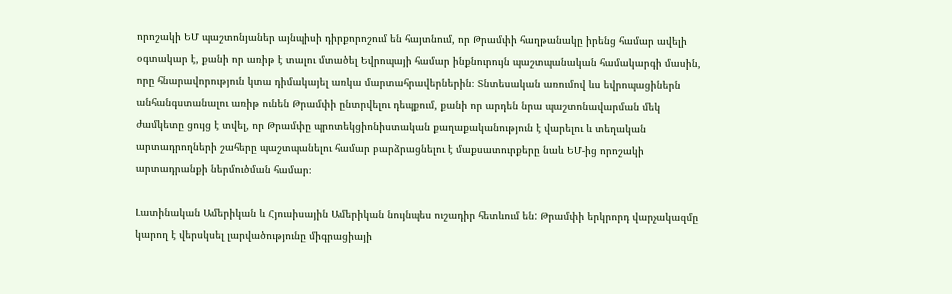որոշակի ԵՄ պաշտոնյաներ այնպիսի դիրքորոշում են հայտնում, որ Թրամփի հաղթանակը իրենց համար ավելի օգտակար է, քանի որ առիթ է տալու մտածել Եվրոպայի համար ինքնուրույն պաշտպանական համակարգի մասին, որը հնարավորություն կտա դիմակայել առկա մարտահրավերներին։ Տնտեսական առումով ևս եվրոպացիներն անհանգստանալու առիթ ունեն Թրամփի ընտրվելու դեպքում, քանի որ արդեն նրա պաշտոնավարման մեկ ժամկետը ցույց է տվել, որ Թրամփը պրոտեկցիոնիստական քաղաքականություն է վարելու և տեղական արտադրողների շահերը պաշտպանելու համար բարձրացնելու է մաքսատուրքերը նաև ԵՄ-ից որոշակի արտադրանքի ներմուծման համար։

Լատինական Ամերիկան և Հյուսիսային Ամերիկան նույնպես ուշադիր հետևում են: Թրամփի երկրորդ վարչակազմը կարող է վերսկսել լարվածությունը միգրացիայի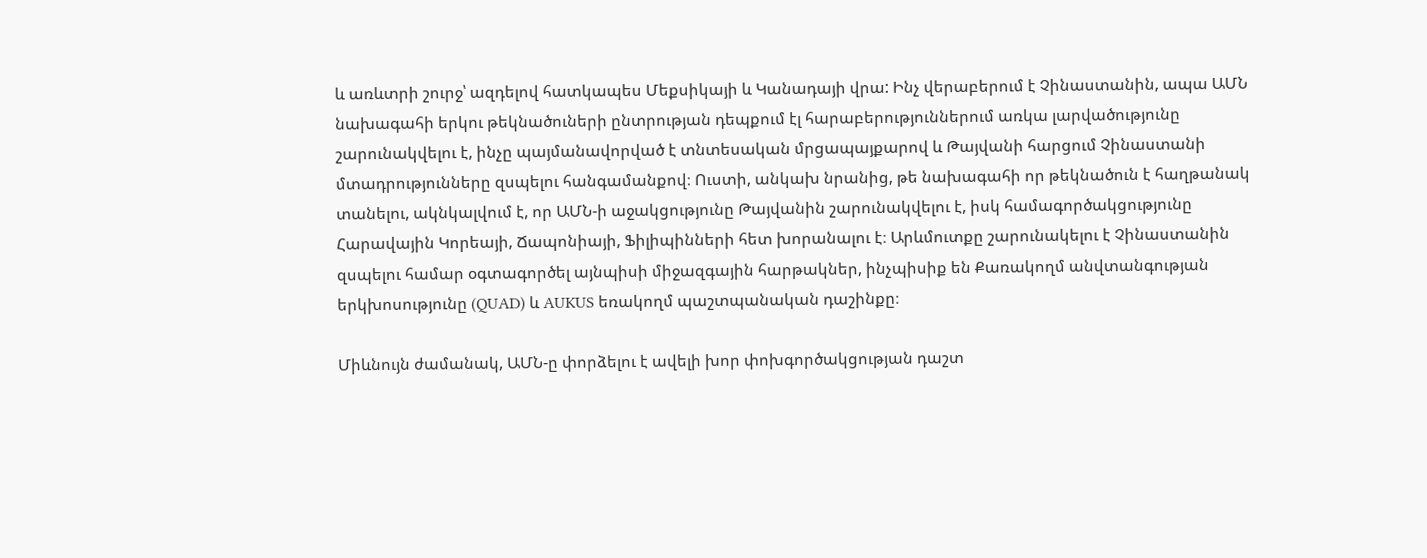և առևտրի շուրջ՝ ազդելով հատկապես Մեքսիկայի և Կանադայի վրա: Ինչ վերաբերում է Չինաստանին, ապա ԱՄՆ նախագահի երկու թեկնածուների ընտրության դեպքում էլ հարաբերություններում առկա լարվածությունը շարունակվելու է, ինչը պայմանավորված է տնտեսական մրցապայքարով և Թայվանի հարցում Չինաստանի մտադրությունները զսպելու հանգամանքով։ Ուստի, անկախ նրանից, թե նախագահի որ թեկնածուն է հաղթանակ տանելու, ակնկալվում է, որ ԱՄՆ-ի աջակցությունը Թայվանին շարունակվելու է, իսկ համագործակցությունը Հարավային Կորեայի, Ճապոնիայի, Ֆիլիպինների հետ խորանալու է։ Արևմուտքը շարունակելու է Չինաստանին զսպելու համար օգտագործել այնպիսի միջազգային հարթակներ, ինչպիսիք են Քառակողմ անվտանգության երկխոսությունը (QUAD) և AUKUS եռակողմ պաշտպանական դաշինքը։

Միևնույն ժամանակ, ԱՄՆ-ը փորձելու է ավելի խոր փոխգործակցության դաշտ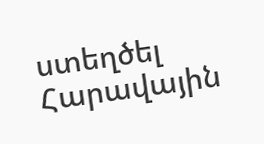ստեղծել Հարավային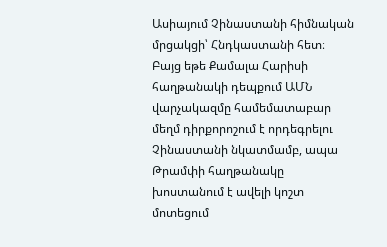Ասիայում Չինաստանի հիմնական մրցակցի՝ Հնդկաստանի հետ։ Բայց եթե Քամալա Հարիսի հաղթանակի դեպքում ԱՄՆ վարչակազմը համեմատաբար մեղմ դիրքորոշում է որդեգրելու Չինաստանի նկատմամբ, ապա Թրամփի հաղթանակը խոստանում է ավելի կոշտ մոտեցում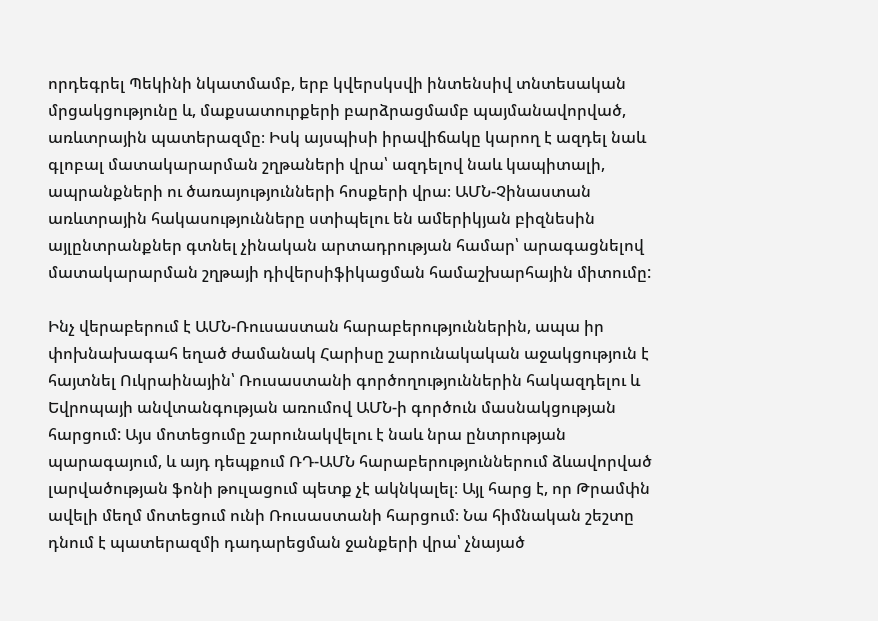որդեգրել Պեկինի նկատմամբ, երբ կվերսկսվի ինտենսիվ տնտեսական մրցակցությունը և, մաքսատուրքերի բարձրացմամբ պայմանավորված, առևտրային պատերազմը։ Իսկ այսպիսի իրավիճակը կարող է ազդել նաև գլոբալ մատակարարման շղթաների վրա՝ ազդելով նաև կապիտալի, ապրանքների ու ծառայությունների հոսքերի վրա։ ԱՄՆ-Չինաստան առևտրային հակասությունները ստիպելու են ամերիկյան բիզնեսին այլընտրանքներ գտնել չինական արտադրության համար՝ արագացնելով մատակարարման շղթայի դիվերսիֆիկացման համաշխարհային միտումը:

Ինչ վերաբերում է ԱՄՆ-Ռուսաստան հարաբերություններին, ապա իր փոխնախագահ եղած ժամանակ Հարիսը շարունակական աջակցություն է հայտնել Ուկրաինային՝ Ռուսաստանի գործողություններին հակազդելու և Եվրոպայի անվտանգության առումով ԱՄՆ-ի գործուն մասնակցության հարցում: Այս մոտեցումը շարունակվելու է նաև նրա ընտրության պարագայում, և այդ դեպքում ՌԴ-ԱՄՆ հարաբերություններում ձևավորված լարվածության ֆոնի թուլացում պետք չէ ակնկալել։ Այլ հարց է, որ Թրամփն ավելի մեղմ մոտեցում ունի Ռուսաստանի հարցում։ Նա հիմնական շեշտը դնում է պատերազմի դադարեցման ջանքերի վրա՝ չնայած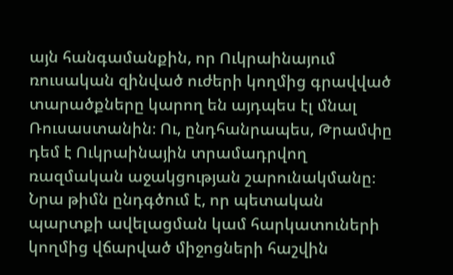այն հանգամանքին, որ Ուկրաինայում ռուսական զինված ուժերի կողմից գրավված տարածքները կարող են այդպես էլ մնալ Ռուսաստանին։ Ու, ընդհանրապես, Թրամփը դեմ է Ուկրաինային տրամադրվող ռազմական աջակցության շարունակմանը։ Նրա թիմն ընդգծում է, որ պետական պարտքի ավելացման կամ հարկատուների կողմից վճարված միջոցների հաշվին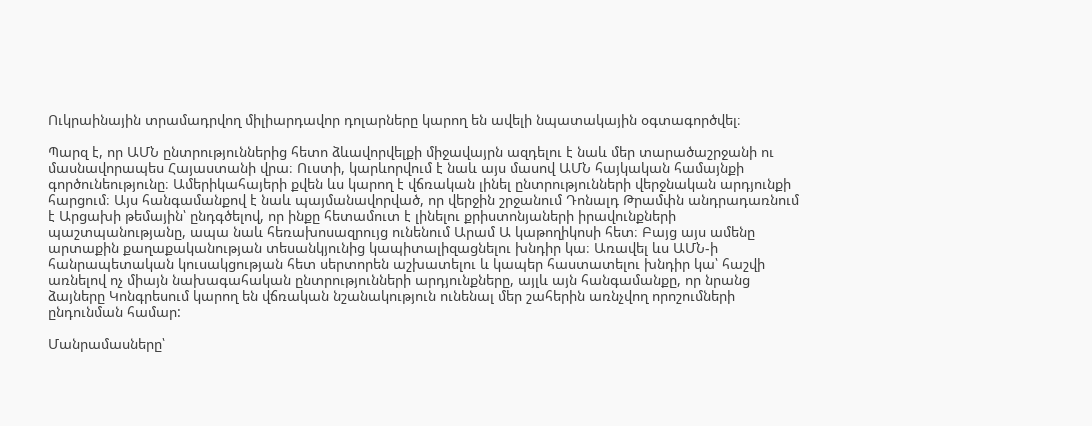Ուկրաինային տրամադրվող միլիարդավոր դոլարները կարող են ավելի նպատակային օգտագործվել։

Պարզ է, որ ԱՄՆ ընտրություններից հետո ձևավորվելքի միջավայրն ազդելու է նաև մեր տարածաշրջանի ու մասնավորապես Հայաստանի վրա։ Ուստի, կարևորվում է նաև այս մասով ԱՄՆ հայկական համայնքի գործունեությունը։ Ամերիկահայերի քվեն ևս կարող է վճռական լինել ընտրությունների վերջնական արդյունքի հարցում։ Այս հանգամանքով է նաև պայմանավորված, որ վերջին շրջանում Դոնալդ Թրամփն անդրադառնում է Արցախի թեմային՝ ընդգծելով, որ ինքը հետամուտ է լինելու քրիստոնյաների իրավունքների պաշտպանությանը, ապա նաև հեռախոսազրույց ունենում Արամ Ա կաթողիկոսի հետ։ Բայց այս ամենը արտաքին քաղաքականության տեսանկյունից կապիտալիզացնելու խնդիր կա։ Առավել ևս ԱՄՆ-ի հանրապետական կուսակցության հետ սերտորեն աշխատելու և կապեր հաստատելու խնդիր կա՝ հաշվի առնելով ոչ միայն նախագահական ընտրությունների արդյունքները, այլև այն հանգամանքը, որ նրանց ձայները Կոնգրեսում կարող են վճռական նշանակություն ունենալ մեր շահերին առնչվող որոշումների ընդունման համար:

Մանրամասները՝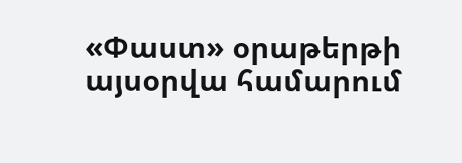«Փաստ» օրաթերթի այսօրվա համարում